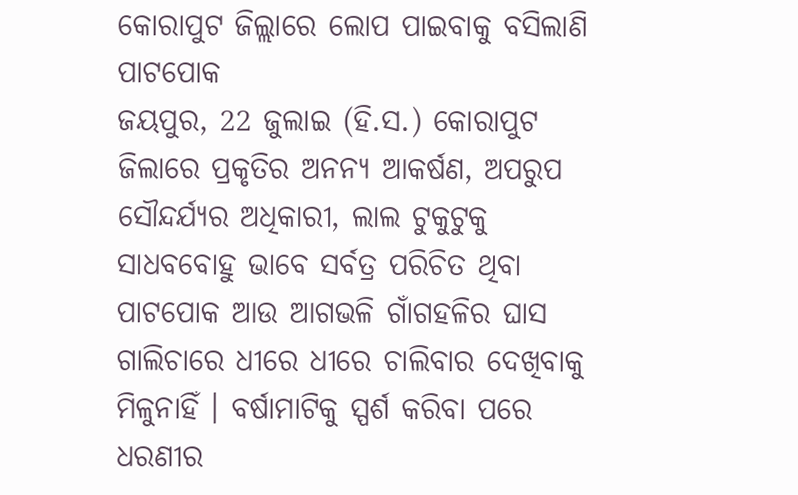କୋରାପୁଟ ଜିଲ୍ଲାରେ ଲୋପ ପାଇବାକୁ ବସିଲାଣି ପାଟପୋକ
ଜୟପୁର, 22 ଜୁଲାଇ (ହି.ସ.) କୋରାପୁଟ ଜିଲାରେ ପ୍ରକୃତିର ଅନନ୍ୟ ଆକର୍ଷଣ, ଅପରୁପ ସୌନ୍ଦର୍ଯ୍ୟର ଅଧିକାରୀ, ଲାଲ ଟୁକୁଟୁକୁ ସାଧବବୋହୁ ଭାବେ ସର୍ବତ୍ର ପରିଚିତ ଥିବା ପାଟପୋକ ଆଉ ଆଗଭଳି ଗାଁଗହଳିର ଘାସ ଗାଲିଚାରେ ଧୀରେ ଧୀରେ ଚାଲିବାର ଦେଖିବାକୁ ମିଳୁନାହିଁ । ବର୍ଷାମାଟିକୁ ସ୍ପର୍ଶ କରିବା ପରେ ଧରଣୀର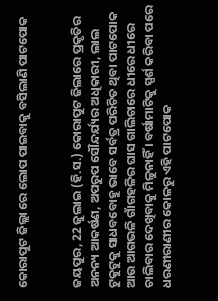କୋରାପୁଟ ଜିଲ୍ଲା ରେ ଲୋପ ପାଇବାକୁ ବସିଲାଣି ପାଟପୋକ


ଜୟପୁର, 22 ଜୁଲାଇ (ହି.ସ.) କୋରାପୁଟ ଜିଲାରେ ପ୍ରକୃତିର ଅନନ୍ୟ ଆକର୍ଷଣ, ଅପରୁପ ସୌନ୍ଦର୍ଯ୍ୟର ଅଧିକାରୀ, ଲାଲ ଟୁକୁଟୁକୁ ସାଧବବୋହୁ ଭାବେ ସର୍ବତ୍ର ପରିଚିତ ଥିବା ପାଟପୋକ ଆଉ ଆଗଭଳି ଗାଁଗହଳିର ଘାସ ଗାଲିଚାରେ ଧୀରେ ଧୀରେ ଚାଲିବାର ଦେଖିବାକୁ ମିଳୁନାହିଁ । ବର୍ଷାମାଟିକୁ ସ୍ପର୍ଶ କରିବା ପରେ ଧରଣୀରାଣୀର କୋଳରୁ ଏହି ପାଟପୋକ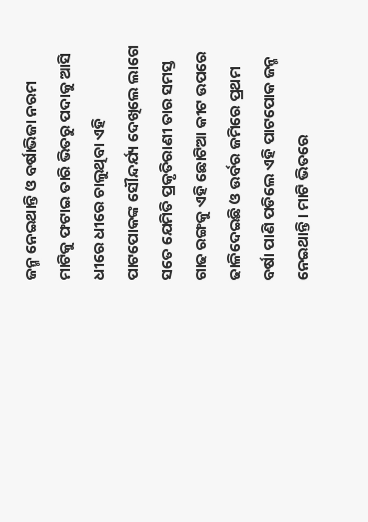ଜନ୍ମ ନେଇଥାନ୍ତି ଓ ବର୍ଷାଭିଜା ନରମ ମାଟିକୁ ଫଟାଇ ତାରି ଭିତରୁ ପଦାକୁ ଆସି ଧୀରେ ଧୀରେ ଚାଲୁଥିବା ଏହି ପାଟପୋକଙ୍କ ସୌନ୍ଦର୍ଯ୍ୟ ଦେଖିଲେ ଲାଗେ ସତେ ଯେମିତି ପ୍ରକୃତିରାଣୀ ତାର ସମସ୍ତ ଗାଢ ରଙ୍ଗକୁ ଏହି ଛୋଟିଆ କୀଟ ଉପରେ ଢାଳିଦେଇଛି ଓ ଉର୍ବର ଜମିରେ ପ୍ରଥମ ବର୍ଷା ପାଣି ପଡିଲେ ଏହି ପାଟପୋକ ଜନ୍ମ ନେଇଥାନ୍ତି । ମାଟି ଭିତରେ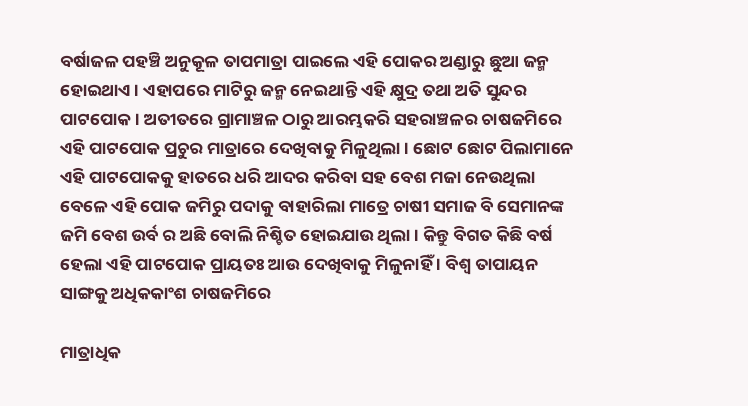ବର୍ଷାଜଳ ପହଞ୍ଚି ଅନୁକୂଳ ତାପମାତ୍ରା ପାଇଲେ ଏହି ପୋକର ଅଣ୍ଡାରୁ ଛୁଆ ଜନ୍ମ ହୋଇଥାଏ । ଏହାପରେ ମାଟିରୁ ଜନ୍ମ ନେଇଥାନ୍ତି ଏହି କ୍ଷୁଦ୍ର ତଥା ଅତି ସୁନ୍ଦର ପାଟପୋକ । ଅତୀତରେ ଗ୍ରାମାଞ୍ଚଳ ଠାରୁ ଆରମ୍ଭକରି ସହରାଞ୍ଚଳର ଚାଷଜମିରେ ଏହି ପାଟପୋକ ପ୍ରଚୁର ମାତ୍ରାରେ ଦେଖିବାକୁ ମିଳୁଥିଲା । ଛୋଟ ଛୋଟ ପିଲାମାନେ ଏହି ପାଟପୋକକୁ ହାତରେ ଧରି ଆଦର କରିବା ସହ ବେଶ ମଜା ନେଉଥିଲା ବେଳେ ଏହି ପୋକ ଜମିରୁ ପଦାକୁ ବାହାରିଲା ମାତ୍ରେ ଚାଷୀ ସମାଜ ବି ସେମାନଙ୍କ ଜମି ବେଶ ଉର୍ବ ର ଅଛି ବୋଲି ନିଶ୍ଚିତ ହୋଇଯାଉ ଥିଲା । କିନ୍ତୁ ବିଗତ କିଛି ବର୍ଷ ହେଲା ଏହି ପାଟପୋକ ପ୍ରାୟତଃ ଆଉ ଦେଖିବାକୁ ମିଳୁନାହିଁ । ବିଶ୍ୱ ତାପାୟନ ସାଙ୍ଗକୁ ଅଧିକକାଂଶ ଚାଷଜମିରେ

ମାତ୍ରାଧିକ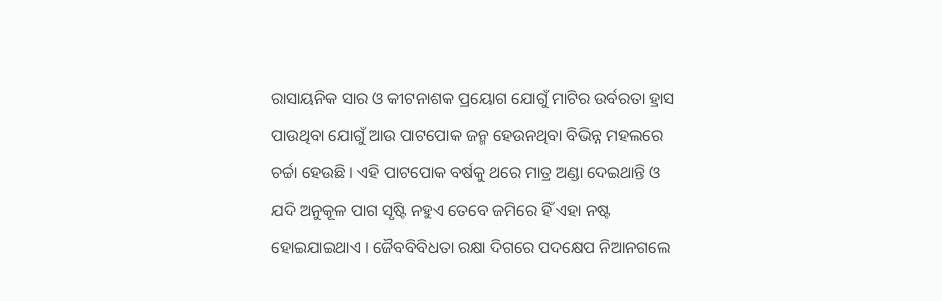ରାସାୟନିକ ସାର ଓ କୀଟନାଶକ ପ୍ରୟୋଗ ଯୋଗୁଁ ମାଟିର ଉର୍ବରତା ହ୍ରାସ ପାଉଥିବା ଯୋଗୁଁ ଆଉ ପାଟପୋକ ଜନ୍ମ ହେଉନଥିବା ବିଭିନ୍ନ ମହଲରେ ଚର୍ଚ୍ଚା ହେଉଛି । ଏହି ପାଟପୋକ ବର୍ଷକୁ ଥରେ ମାତ୍ର ଅଣ୍ଡା ଦେଇଥାନ୍ତି ଓ ଯଦି ଅନୁକୂଳ ପାଗ ସୃଷ୍ଟି ନହୁଏ ତେବେ ଜମିରେ ହିଁ ଏହା ନଷ୍ଟ ହୋଇଯାଇଥାଏ । ଜୈବବିବିଧତା ରକ୍ଷା ଦିଗରେ ପଦକ୍ଷେପ ନିଆନଗଲେ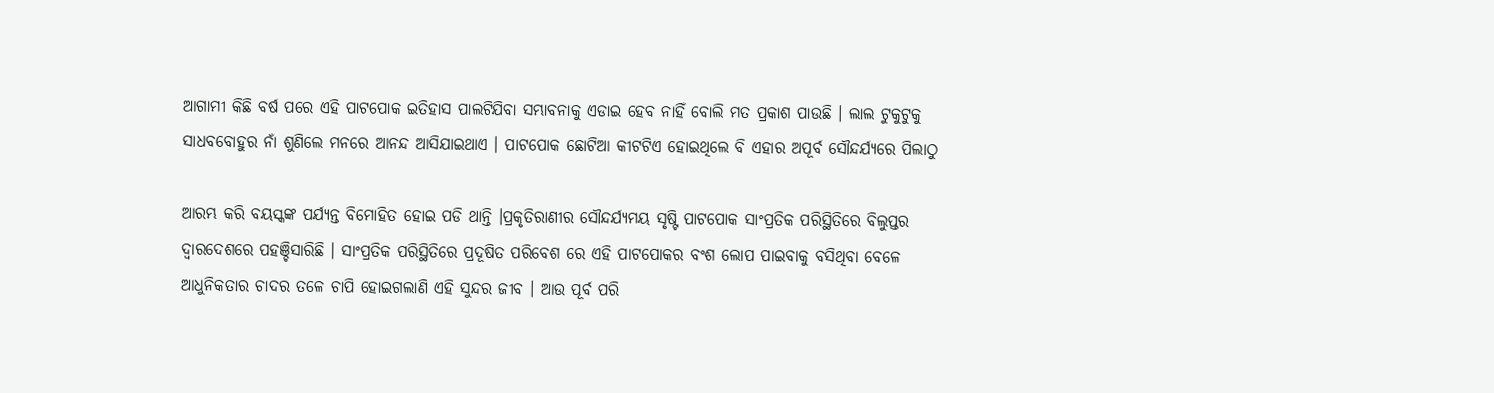ଆଗାମୀ କିଛି ବର୍ଷ ପରେ ଏହି ପାଟପୋକ ଇତିହାସ ପାଲଟିଯିବା ସମ୍ଭାବନାକୁ ଏଡାଇ ହେବ ନାହିଁ ବୋଲି ମତ ପ୍ରକାଶ ପାଉଛି । ଲାଲ ଟୁକୁଟୁକୁ ସାଧବବୋହୁର ନାଁ ଶୁଣିଲେ ମନରେ ଆନନ୍ଦ ଆସିଯାଇଥାଏ । ପାଟପୋକ ଛୋଟିଆ କୀଟଟିଏ ହୋଇଥିଲେ ବି ଏହାର ଅପୂର୍ବ ସୌନ୍ଦର୍ଯ୍ୟରେ ପିଲାଠୁ

ଆରମ୍ଭ କରି ବୟସ୍କଙ୍କ ପର୍ଯ୍ୟନ୍ତ ବିମୋହିତ ହୋଇ ପଡି ଥାନ୍ତି ।ପ୍ରକୃତିରାଣୀର ସୌନ୍ଦର୍ଯ୍ୟମୟ ସୃଷ୍ଟି ପାଟପୋକ ସାଂପ୍ରତିକ ପରିସ୍ଥିତିରେ ବିଲୁପ୍ତର ଦ୍ୱାରଦେଶରେ ପହଞ୍ଚିସାରିଛି । ସାଂପ୍ରତିକ ପରିସ୍ଥିତିରେ ପ୍ରଦୂଷିତ ପରିବେଶ ରେ ଏହି ପାଟପୋକର ବଂଶ ଲୋପ ପାଇବାକୁ ବସିଥିବା ବେଳେ ଆଧୁନିକତାର ଚାଦର ତଳେ ଚାପି ହୋଇଗଲାଣି ଏହି ସୁନ୍ଦର ଜୀବ । ଆଉ ପୂର୍ବ ପରି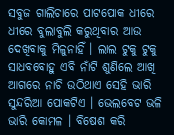ସବୁଜ ଗାଲିଚାରେ ପାଟପୋକ ଧୀରେ ଧୀରେ ବୁଲାବୁଲି କରୁଥିବାର ଆଉ ଦେଖିବାକୁ ମିଳୁନାହିଁ । ଲାଲ ଟୁକୁ ଟୁକୁ ସାଧବବୋହୁ ଏବି ନାଁଟି ଶୁଣିଲେ ଆଖି ଆଗରେ ନାଚି ଉଠିଥାଏ ସେହି ଭାରି ସୁନ୍ଦରିଆ ପୋକଟିଏ । ଭେଲବେଟ ଭଳି ଭାରି କୋମଳ । ବିଷେଶ କରି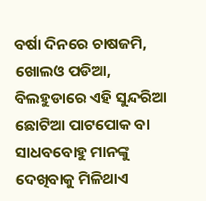ବର୍ଷା ଦିନରେ ଚାଷଜମି, ଖୋଲଓ ପଡିଆ, ବିଲହୁଡାରେ ଏହି ସୁନ୍ଦରିଆ ଛୋଟିଆ ପାଟପୋକ ବା ସାଧବବୋହୁ ମାନଙ୍କୁ ଦେଖିବାକୁ ମିଳିଥାଏ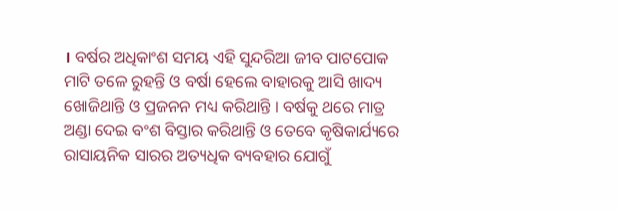। ବର୍ଷର ଅଧିକାଂଶ ସମୟ ଏହି ସୁନ୍ଦରିଆ ଜୀବ ପାଟପୋକ ମାଟି ତଳେ ରୁହନ୍ତି ଓ ବର୍ଷା ହେଲେ ବାହାରକୁ ଆସି ଖାଦ୍ୟ ଖୋଜିଥାନ୍ତି ଓ ପ୍ରଜନନ ମଧ୍ୟ କରିଥାନ୍ତି । ବର୍ଷକୁ ଥରେ ମାତ୍ର ଅଣ୍ଡା ଦେଇ ବଂଶ ବିସ୍ତାର କରିଥାନ୍ତି ଓ ତେବେ କୃଷିକାର୍ଯ୍ୟରେ ରାସାୟନିକ ସାରର ଅତ୍ୟଧିକ ବ୍ୟବହାର ଯୋଗୁଁ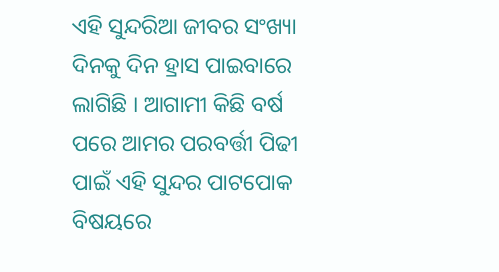ଏହି ସୁନ୍ଦରିଆ ଜୀବର ସଂଖ୍ୟା ଦିନକୁ ଦିନ ହ୍ରାସ ପାଇବାରେ ଲାଗିଛି । ଆଗାମୀ କିଛି ବର୍ଷ ପରେ ଆମର ପରବର୍ତ୍ତୀ ପିଢୀ ପାଇଁ ଏହି ସୁନ୍ଦର ପାଟପୋକ ବିଷୟରେ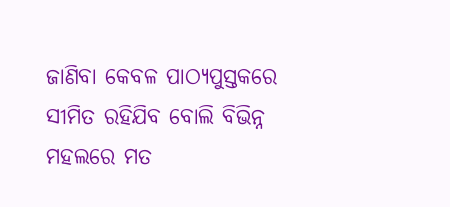ଜାଣିବା କେବଳ ପାଠ୍ୟପୁସ୍ତକରେ ସୀମିତ ରହିଯିବ ବୋଲି ବିଭିନ୍ନ ମହଲରେ ମତ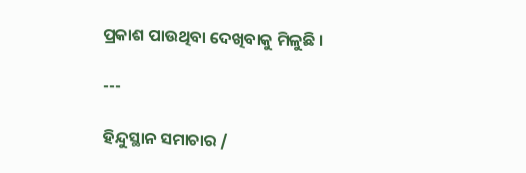ପ୍ରକାଶ ପାଉଥିବା ଦେଖିବାକୁ ମିଳୁଛି ।

---

ହିନ୍ଦୁସ୍ଥାନ ସମାଚାର /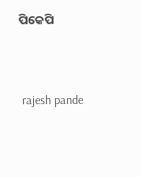ପିକେପି


 rajesh pande